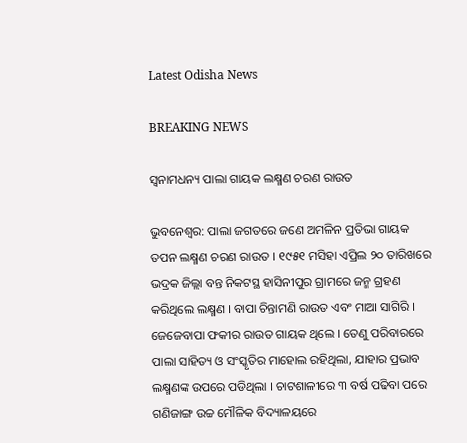Latest Odisha News

BREAKING NEWS

ସ୍ୱନାମଧନ୍ୟ ପାଲା ଗାୟକ ଲକ୍ଷ୍ମଣ ଚରଣ ରାଉତ

ଭୁବନେଶ୍ୱର: ପାଲା ଜଗତରେ ଜଣେ ଅମଳିନ ପ୍ରତିଭା ଗାୟକ ତପନ ଲକ୍ଷ୍ମଣ ଚରଣ ରାଉତ । ୧୯୫୧ ମସିହା ଏପ୍ରିଲ ୨୦ ତାରିଖରେ ଭଦ୍ରକ ଜିଲ୍ଲା ବନ୍ତ ନିକଟସ୍ଥ ହାସିନୀପୁର ଗ୍ରାମରେ ଜନ୍ମ ଗ୍ରହଣ କରିଥିଲେ ଲକ୍ଷ୍ମଣ । ବାପା ଚିନ୍ତାମଣି ରାଉତ ଏବଂ ମାଆ ସାଗିରି । ଜେଜେବାପା ଫକୀର ରାଉତ ଗାୟକ ଥିଲେ । ତେଣୁ ପରିବାରରେ ପାଲା ସାହିତ୍ୟ ଓ ସଂସ୍କୃତିର ମାହୋଲ ରହିଥିଲା, ଯାହାର ପ୍ରଭାବ ଲକ୍ଷ୍ମଣଙ୍କ ଉପରେ ପଡିଥିଲା । ଚାଟଶାଳୀରେ ୩ ବର୍ଷ ପଢିବା ପରେ ଗଣିଜାଙ୍ଗ ଉଚ୍ଚ ମୌଳିକ ବିଦ୍ୟାଳୟରେ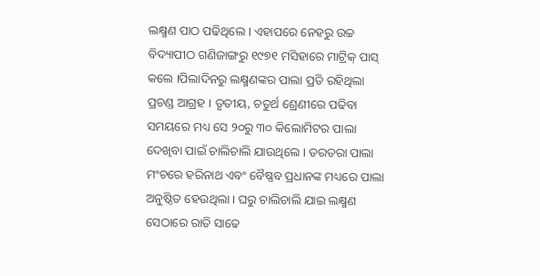ଲକ୍ଷ୍ମଣ ପାଠ ପଢିଥିଲେ । ଏହାପରେ ନେହରୁ ଉଚ୍ଚ ବିଦ୍ୟାପୀଠ ଗଣିଜାଙ୍ଗରୁ ୧୯୭୧ ମସିହାରେ ମାଟ୍ରିକ୍ ପାସ୍ କଲେ ।ପିଲାଦିନରୁ ଲକ୍ଷ୍ମଣଙ୍କର ପାଲା ପ୍ରତି ରହିଥିଲା ପ୍ରଚଣ୍ଡ ଆଗ୍ରହ । ତୃତୀୟ, ଚତୁର୍ଥ ଶ୍ରେଣୀରେ ପଢିବା ସମୟରେ ମଧ୍ୟ ସେ ୨୦ରୁ ୩୦ କିଲୋମିଟର ପାଲା ଦେଖିବା ପାଇଁ ଚାଲିଚାଲି ଯାଉଥିଲେ । ତରତରା ପାଲା ମଂଚରେ ହରିନାଥ ଏବଂ ବୈଷ୍ଣବ ପ୍ରଧାନଙ୍କ ମଧ୍ୟରେ ପାଲା ଅନୁଷ୍ଠିତ ହେଉଥିଲା । ଘରୁ ଚାଲିଚାଲି ଯାଇ ଲକ୍ଷ୍ମଣ ସେଠାରେ ରାତି ସାଢେ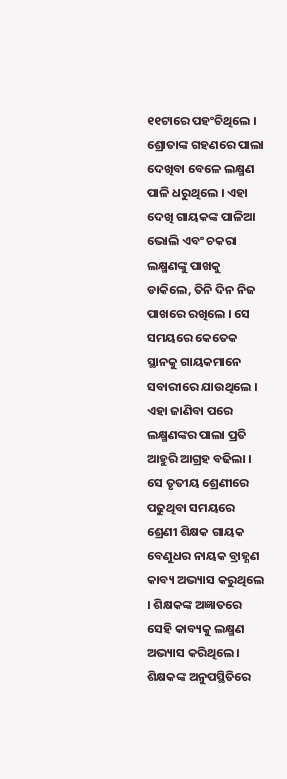୧୧ଟାରେ ପହଂଚିଥିଲେ । ଶ୍ରୋତାଙ୍କ ଗହଣରେ ପାଲା ଦେଖିବା ବେଳେ ଲକ୍ଷ୍ମଣ ପାଳି ଧରୁଥିଲେ । ଏହା ଦେଖି ଗାୟକଙ୍କ ପାଳିଆ ଭୋଲି ଏବଂ ଚକରା ଲକ୍ଷ୍ମଣଙ୍କୁ ପାଖକୁ ଡାକିଲେ, ତିନି ଦିନ ନିଜ ପାଖରେ ରଖିଲେ । ସେ ସମୟରେ କେତେକ ସ୍ଥାନକୁ ଗାୟକମାନେ ସବାରୀରେ ଯାଉଥିଲେ । ଏହା ଜାଣିବା ପରେ ଲକ୍ଷ୍ମଣଙ୍କର ପାଲା ପ୍ରତି ଆହୁରି ଆଗ୍ରହ ବଢିଲା । ସେ ତୃତୀୟ ଶ୍ରେଣୀରେ ପଢୁଥିବା ସମୟରେ ଶ୍ରେଣୀ ଶିକ୍ଷକ ଗାୟକ ବେଣୁଧର ନାୟକ ବ୍ରାହ୍ଣଣ କାବ୍ୟ ଅଭ୍ୟାସ କରୁଥିଲେ । ଶିକ୍ଷକଙ୍କ ଅଜ୍ଞାତରେ ସେହି କାବ୍ୟକୁ ଲକ୍ଷ୍ମଣ ଅଭ୍ୟାସ କରିଥିଲେ । ଶିକ୍ଷକଙ୍କ ଅନୁପସ୍ଥିତିରେ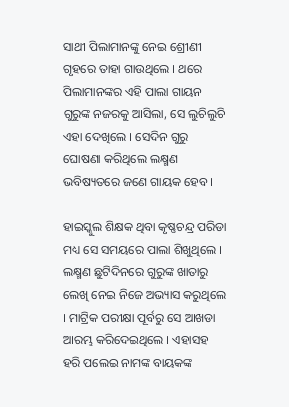ସାଥୀ ପିଲାମାନଙ୍କୁ ନେଇ ଶ୍ରେୀଣୀ ଗୃହରେ ତାହା ଗାଉଥିଲେ । ଥରେ ପିଲାମାନଙ୍କର ଏହି ପାଲା ଗାୟନ ଗୁରୁଙ୍କ ନଜରକୁ ଆସିଲା, ସେ ଲୁଚିଲୁଚି ଏହା ଦେଖିଲେ । ସେଦିନ ଗୁରୁ ଘୋଷଣା କରିଥିଲେ ଲକ୍ଷ୍ମଣ ଭବିଷ୍ୟତରେ ଜଣେ ଗାୟକ ହେବ ।

ହାଇସ୍କୁଲ ଶିକ୍ଷକ ଥିବା କୃଷ୍ଣଚନ୍ଦ୍ର ପରିଡା ମଧ୍ୟ ସେ ସମୟରେ ପାଲା ଶିଖୁଥିଲେ । ଲକ୍ଷ୍ମଣ ଛୁଟିଦିନରେ ଗୁରୁଙ୍କ ଖାତାରୁ ଲେଖି ନେଇ ନିଜେ ଅଭ୍ୟାସ କରୁଥିଲେ । ମାଟ୍ରିକ ପରୀକ୍ଷା ପୂର୍ବରୁ ସେ ଆଖଡା ଆରମ୍ଭ କରିଦେଇଥିଲେ । ଏହାସହ ହରି ପଲେଇ ନାମଙ୍କ ବାୟକଙ୍କ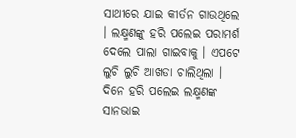ସାଥୀରେ ଯାଇ କୀର୍ତନ ଗାଉଥିଲେ । ଲକ୍ଷ୍ମଣଙ୍କୁ ହରି ପଲେଇ ପରାମର୍ଶ ଦେଲେ ପାଲା ଗାଇବାକୁ । ଏପଟେ ଲୁଚି ଲୁଚି ଆଖଡା ଚାଲିଥିଲା । ଦିନେ ହରି ପଲେଇ ଲକ୍ଷ୍ମଣଙ୍କ ସାନଭାଇ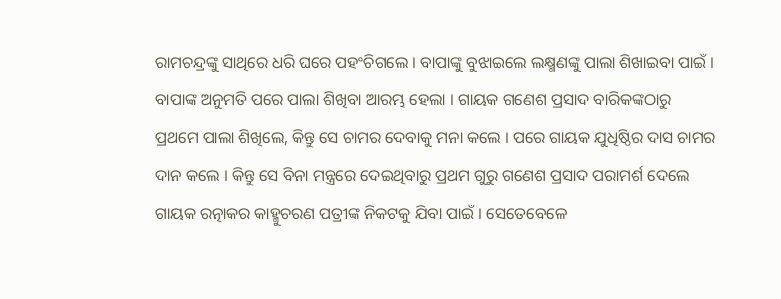ରାମଚନ୍ଦ୍ରଙ୍କୁ ସାଥିରେ ଧରି ଘରେ ପହଂଚିଗଲେ । ବାପାଙ୍କୁ ବୁଝାଇଲେ ଲକ୍ଷ୍ମଣଙ୍କୁ ପାଲା ଶିଖାଇବା ପାଇଁ । ବାପାଙ୍କ ଅନୁମତି ପରେ ପାଲା ଶିଖିବା ଆରମ୍ଭ ହେଲା । ଗାୟକ ଗଣେଶ ପ୍ରସାଦ ବାରିକଙ୍କଠାରୁ ପ୍ରଥମେ ପାଲା ଶିଖିଲେ, କିନ୍ତୁ ସେ ଚାମର ଦେବାକୁ ମନା କଲେ । ପରେ ଗାୟକ ଯୁଧିଷ୍ଠିର ଦାସ ଚାମର ଦାନ କଲେ । କିନ୍ତୁ ସେ ବିନା ମନ୍ତ୍ରରେ ଦେଇଥିବାରୁ ପ୍ରଥମ ଗୁରୁ ଗଣେଶ ପ୍ରସାଦ ପରାମର୍ଶ ଦେଲେ ଗାୟକ ରତ୍ନାକର କାହ୍ମୁଚରଣ ପତ୍ରୀଙ୍କ ନିକଟକୁ ଯିବା ପାଇଁ । ସେତେବେଳେ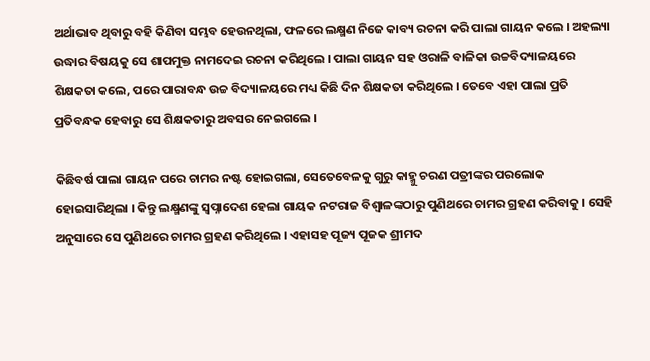ଅର୍ଥାଭାବ ଥିବାରୁ ବହି କିଣିବା ସମ୍ଭବ ହେଉନଥିଲା, ଫଳରେ ଲକ୍ଷ୍ମଣ ନିଜେ କାବ୍ୟ ରଚନା କରି ପାଲା ଗାୟନ କଲେ । ଅହଲ୍ୟା ଉଦ୍ଧାର ବିଷୟକୁ ସେ ଶାପମୁକ୍ତ ନାମଦେଇ ରଚନା କରିଥିଲେ । ପାଲା ଗାୟନ ସହ ଓରାଳି ବାଳିକା ଉଚ୍ଚବିଦ୍ୟାଳୟରେ ଶିକ୍ଷକତା କଲେ, ପରେ ପାରାବନ୍ଧ ଉଚ୍ଚ ବିଦ୍ୟାଳୟରେ ମଧ୍ୟ କିଛି ଦିନ ଶିକ୍ଷକତା କରିଥିଲେ । ତେବେ ଏହା ପାଲା ପ୍ରତି ପ୍ରତିବନ୍ଧକ ହେବାରୁ ସେ ଶିକ୍ଷକତାରୁ ଅବସର ନେଇଗଲେ ।

କିଛିବର୍ଷ ପାଲା ଗାୟନ ପରେ ଚାମର ନଷ୍ଟ ହୋଇଗଲା, ସେତେବେଳକୁ ଗୁରୁ କାହ୍ମୁ ଚରଣ ପତ୍ରୀଙ୍କର ପରଲୋକ ହୋଇସାରିଥିଲା । କିନ୍ତୁ ଲକ୍ଷ୍ମଣଙ୍କୁ ସ୍ୱପ୍ନାଦେଶ ହେଲା ଗାୟକ ନଟରାଜ ବିଶ୍ୱାଳଙ୍କଠାରୁ ପୁଣିଥରେ ଚାମର ଗ୍ରହଣ କରିବାକୁ । ସେହି ଅନୁସାରେ ସେ ପୁଣିଥରେ ଚାମର ଗ୍ରହଣ କରିଥିଲେ । ଏହାସହ ପୂଜ୍ୟ ପୂଜକ ଶ୍ରୀମଦ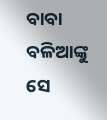ବାବା ବଳିଆଙ୍କୁ ସେ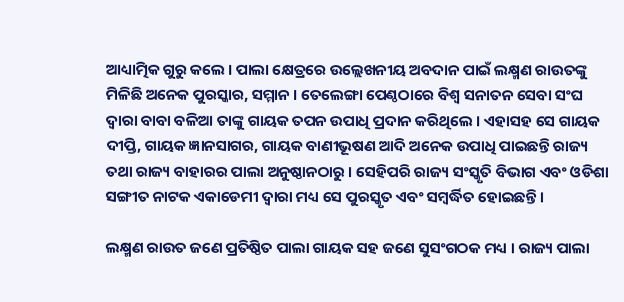ଆଧ୍ୟାତ୍ମିକ ଗୁରୁ କଲେ । ପାଲା କ୍ଷେତ୍ରରେ ଉଲ୍ଲେଖନୀୟ ଅବଦାନ ପାଇଁ ଲକ୍ଷ୍ମଣ ରାଉତଙ୍କୁ ମିଳିଛି ଅନେକ ପୁରସ୍କାର, ସମ୍ମାନ । ତେଲେଙ୍ଗା ପେଣ୍ଠଠାରେ ବିଶ୍ୱ ସନାତନ ସେବା ସଂଘ ଦ୍ୱାରା ବାବା ବଳିଆ ତାଙ୍କୁ ଗାୟକ ତପନ ଉପାଧି ପ୍ରଦାନ କରିଥିଲେ । ଏହାସହ ସେ ଗାୟକ ଦୀପ୍ତି, ଗାୟକ ଜ୍ଞାନସାଗର, ଗାୟକ ବାଣୀଭୂଷଣ ଆଦି ଅନେକ ଉପାଧି ପାଇଛନ୍ତି ରାଜ୍ୟ ତଥା ରାଜ୍ୟ ବାହାରର ପାଲା ଅନୁଷ୍ଠାନଠାରୁ । ସେହିପରି ରାଜ୍ୟ ସଂସ୍କୃତି ବିଭାଗ ଏବଂ ଓଡିଶା ସଙ୍ଗୀତ ନାଟକ ଏକାଡେମୀ ଦ୍ୱାରା ମଧ୍ୟ ସେ ପୁରସ୍କୃତ ଏବଂ ସମ୍ବର୍ଦ୍ଧିତ ହୋଇଛନ୍ତି ।

ଲକ୍ଷ୍ମଣ ରାଉତ ଜଣେ ପ୍ରତିଷ୍ଠିତ ପାଲା ଗାୟକ ସହ ଜଣେ ସୁସଂଗଠକ ମଧ୍ୟ । ରାଜ୍ୟ ପାଲା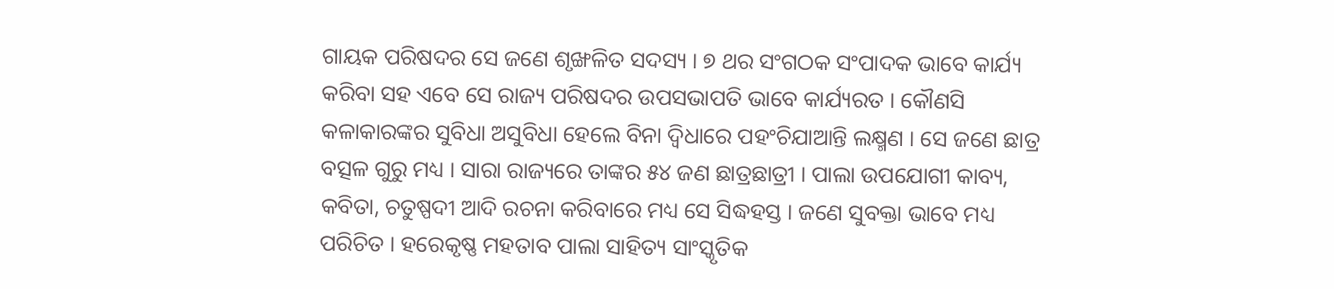ଗାୟକ ପରିଷଦର ସେ ଜଣେ ଶୃଙ୍ଖଳିତ ସଦସ୍ୟ । ୭ ଥର ସଂଗଠକ ସଂପାଦକ ଭାବେ କାର୍ଯ୍ୟ କରିବା ସହ ଏବେ ସେ ରାଜ୍ୟ ପରିଷଦର ଉପସଭାପତି ଭାବେ କାର୍ଯ୍ୟରତ । କୌଣସି କଳାକାରଙ୍କର ସୁବିଧା ଅସୁବିଧା ହେଲେ ବିନା ଦ୍ୱିଧାରେ ପହଂଚିଯାଆନ୍ତି ଲକ୍ଷ୍ମଣ । ସେ ଜଣେ ଛାତ୍ର ବତ୍ସଳ ଗୁରୁ ମଧ୍ୟ । ସାରା ରାଜ୍ୟରେ ତାଙ୍କର ୫୪ ଜଣ ଛାତ୍ରଛାତ୍ରୀ । ପାଲା ଉପଯୋଗୀ କାବ୍ୟ, କବିତା, ଚତୁଷ୍ପଦୀ ଆଦି ରଚନା କରିବାରେ ମଧ୍ୟ ସେ ସିଦ୍ଧହସ୍ତ । ଜଣେ ସୁବକ୍ତା ଭାବେ ମଧ୍ୟ ପରିଚିତ । ହରେକୃଷ୍ଣ ମହତାବ ପାଲା ସାହିତ୍ୟ ସାଂସ୍କୃତିକ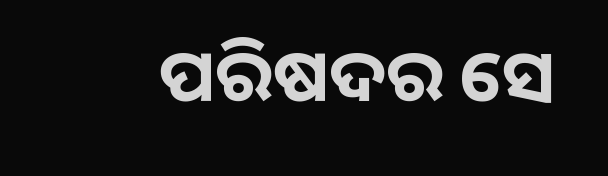ପରିଷଦର ସେ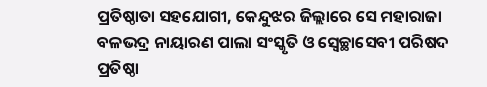ପ୍ରତିଷ୍ଠାତା ସହଯୋଗୀ, କେନ୍ଦୁଝର ଜିଲ୍ଲାରେ ସେ ମହାରାଜା ବଳଭଦ୍ର ନାୟାରଣ ପାଲା ସଂସ୍କୃତି ଓ ସ୍ୱେଚ୍ଛାସେବୀ ପରିଷଦ ପ୍ରତିଷ୍ଠା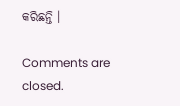କରିଛନ୍ତି ।

Comments are closed.